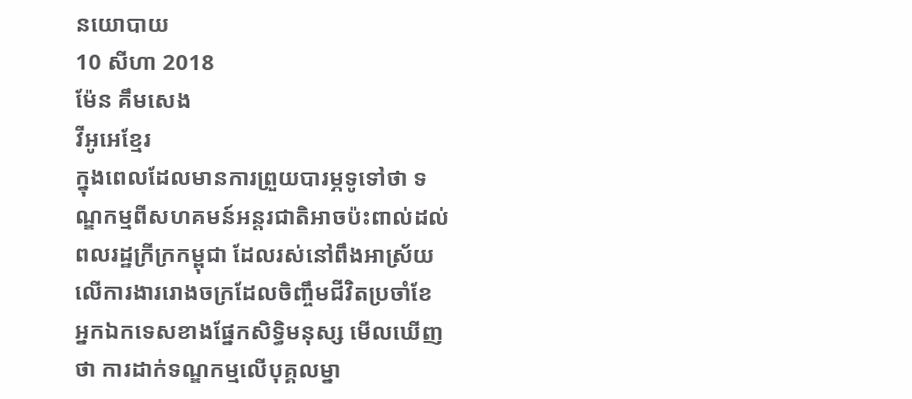នយោបាយ
10 សីហា 2018
ម៉ែន គឹមសេង
វីអូអេខ្មែរ
ក្នុងពេលដែលមានការព្រួយបារម្ភទូទៅថា ទណ្ឌកម្មពីសហគមន៍អន្តរជាតិអាចប៉ះពាល់ដល់ពលរដ្ឋក្រីក្រកម្ពុជា ដែលរស់នៅពឹងអាស្រ័យលើការងាររោងចក្រដែលចិញ្ចឹមជីវិតប្រចាំខែ អ្នកឯកទេសខាងផ្នែកសិទ្ធិមនុស្ស មើលឃើញថា ការដាក់ទណ្ឌកម្មលើបុគ្គលម្នា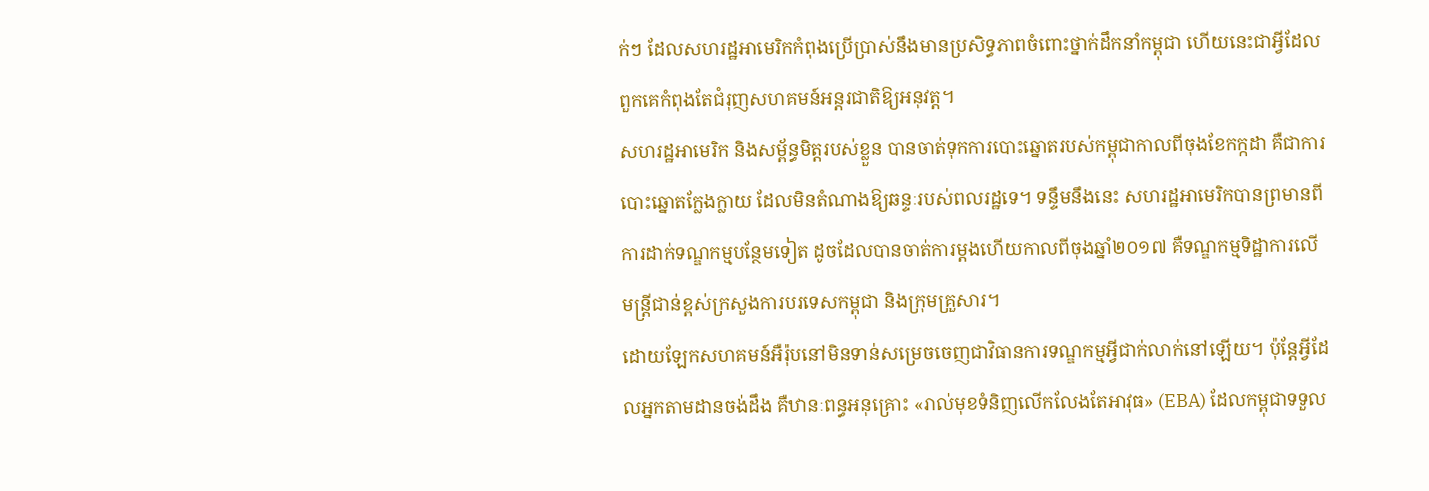ក់ៗ ដែលសហរដ្ឋអាមេរិកកំពុងប្រើប្រាស់នឹងមានប្រសិទ្ធភាពចំពោះថ្នាក់ដឹកនាំកម្ពុជា ហើយនេះជាអ្វីដែលពួកគេកំពុងតែជំរុញសហគមន៍អន្តរជាតិឱ្យអនុវត្ត។
សហរដ្ឋអាមេរិក និងសម្ព័ន្ធមិត្តរបស់ខ្លួន បានចាត់ទុកការបោះឆ្នោតរបស់កម្ពុជាកាលពីចុងខែកក្កដា គឺជាការបោះឆ្នោតក្លែងក្លាយ ដែលមិនតំណាងឱ្យឆន្ទៈរបស់ពលរដ្ឋទេ។ ទន្ទឹមនឹងនេះ សហរដ្ឋអាមេរិកបានព្រមានពីការដាក់ទណ្ឌកម្មបន្ថែមទៀត ដូចដែលបានចាត់ការម្តងហើយកាលពីចុងឆ្នាំ២០១៧ គឺទណ្ឌកម្មទិដ្ឋាការលើមន្ត្រីជាន់ខ្ពស់ក្រសួងការបរទេសកម្ពុជា និងក្រុមគ្រួសារ។
ដោយឡែកសហគមន៍អឺរ៉ុបនៅមិនទាន់សម្រេចចេញជាវិធានការទណ្ឌកម្មអ្វីជាក់លាក់នៅឡើយ។ ប៉ុន្តែអ្វីដែលអ្នកតាមដានចង់ដឹង គឺឋានៈពន្ធអនុគ្រោះ «រាល់មុខទំនិញលើកលែងតែអាវុធ» (EBA) ដែលកម្ពុជាទទួល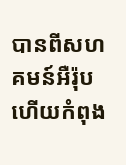បានពីសហគមន៍អឺរ៉ុប ហើយកំពុង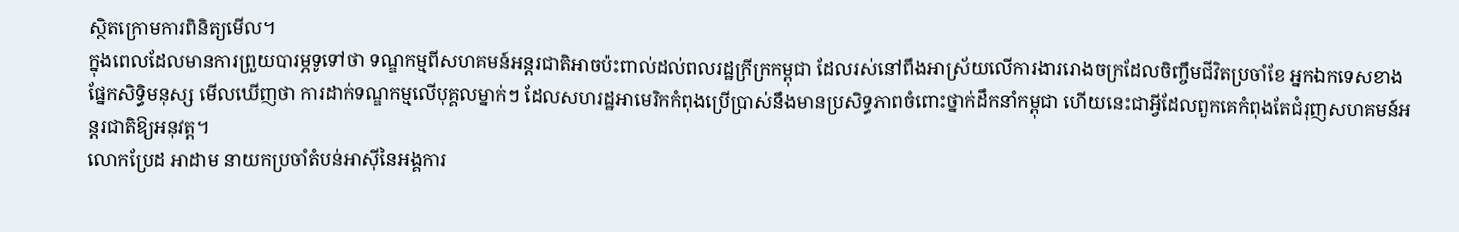ស្ថិតក្រោមការពិនិត្យមើល។
ក្នុងពេលដែលមានការព្រួយបារម្ភទូទៅថា ទណ្ឌកម្មពីសហគមន៍អន្តរជាតិអាចប៉ះពាល់ដល់ពលរដ្ឋក្រីក្រកម្ពុជា ដែលរស់នៅពឹងអាស្រ័យលើការងាររោងចក្រដែលចិញ្ចឹមជីវិតប្រចាំខែ អ្នកឯកទេសខាងផ្នែកសិទ្ធិមនុស្ស មើលឃើញថា ការដាក់ទណ្ឌកម្មលើបុគ្គលម្នាក់ៗ ដែលសហរដ្ឋអាមេរិកកំពុងប្រើប្រាស់នឹងមានប្រសិទ្ធភាពចំពោះថ្នាក់ដឹកនាំកម្ពុជា ហើយនេះជាអ្វីដែលពួកគេកំពុងតែជំរុញសហគមន៍អន្តរជាតិឱ្យអនុវត្ត។
លោកប្រែដ អាដាម នាយកប្រចាំតំបន់អាស៊ីនៃអង្គការ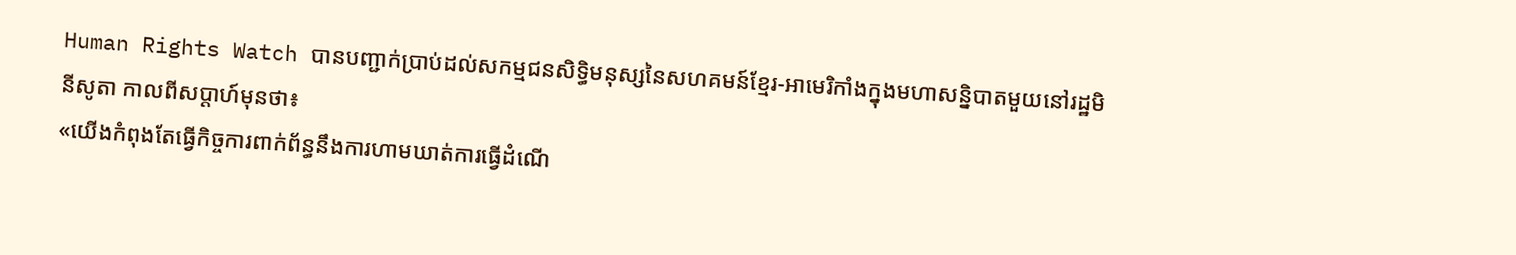Human Rights Watch បានបញ្ជាក់ប្រាប់ដល់សកម្មជនសិទ្ធិមនុស្សនៃសហគមន៍ខ្មែរ-អាមេរិកាំងក្នុងមហាសន្និបាតមួយនៅរដ្ឋមិនីសូតា កាលពីសប្តាហ៍មុនថា៖
«យើងកំពុងតែធ្វើកិច្ចការពាក់ព័ន្ធនឹងការហាមឃាត់ការធ្វើដំណើ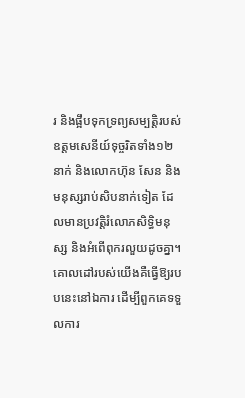រ និងផ្អឹបទុកទ្រព្យសម្បត្តិរបស់ឧត្តមសេនីយ៍ទុច្ចរិតទាំង១២នាក់ និងលោកហ៊ុន សែន និងមនុស្សរាប់សិបនាក់ទៀត ដែលមានប្រវត្តិរំលោភសិទ្ធិមនុស្ស និងអំពើពុករលួយដូចគ្នា។ គោលដៅរបស់យើងគឺធ្វើឱ្យរបបនេះនៅឯការ ដើម្បីពួកគេទទួលការ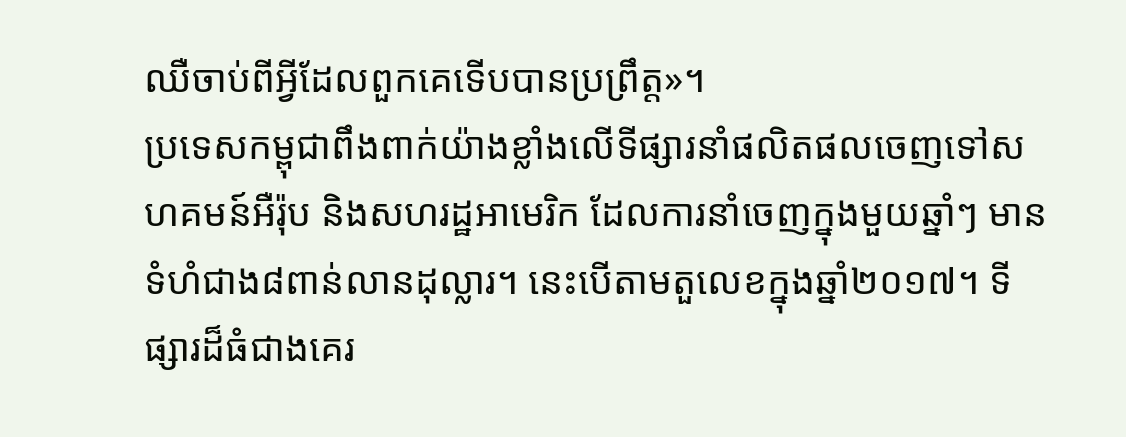ឈឺចាប់ពីអ្វីដែលពួកគេទើបបានប្រព្រឹត្ត»។
ប្រទេសកម្ពុជាពឹងពាក់យ៉ាងខ្លាំងលើទីផ្សារនាំផលិតផលចេញទៅសហគមន៍អឺរ៉ុប និងសហរដ្ឋអាមេរិក ដែលការនាំចេញក្នុងមួយឆ្នាំៗ មានទំហំជាង៨ពាន់លានដុល្លារ។ នេះបើតាមតួលេខក្នុងឆ្នាំ២០១៧។ ទីផ្សារដ៏ធំជាងគេរ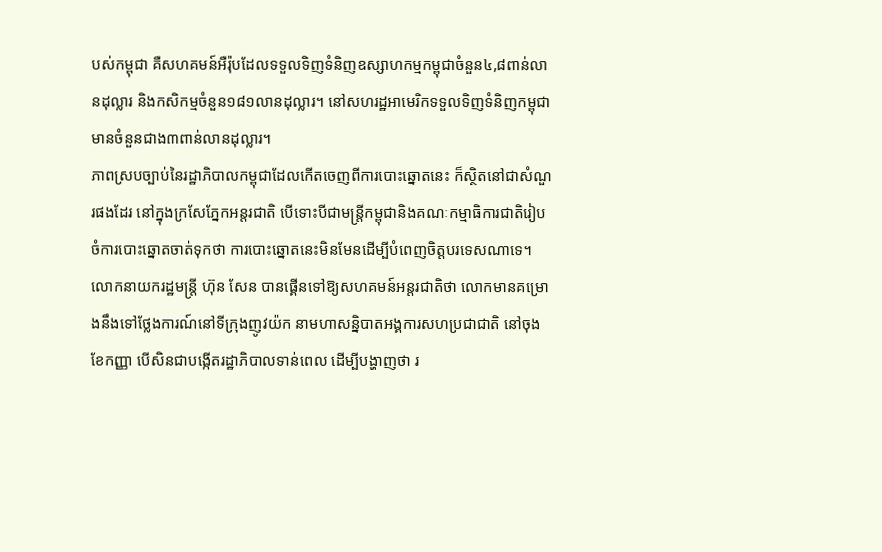បស់កម្ពុជា គឺសហគមន៍អឺរ៉ុបដែលទទួលទិញទំនិញឧស្សាហកម្មកម្ពុជាចំនួន៤,៨ពាន់លានដុល្លារ និងកសិកម្មចំនួន១៨១លានដុល្លារ។ នៅសហរដ្ឋអាមេរិកទទួលទិញទំនិញកម្ពុជា មានចំនួនជាង៣ពាន់លានដុល្លារ។
ភាពស្របច្បាប់នៃរដ្ឋាភិបាលកម្ពុជាដែលកើតចេញពីការបោះឆ្នោតនេះ ក៏ស្ថិតនៅជាសំណួរផងដែរ នៅក្នុងក្រសែភ្នែកអន្តរជាតិ បើទោះបីជាមន្ត្រីកម្ពុជានិងគណៈកម្មាធិការជាតិរៀបចំការបោះឆ្នោតចាត់ទុកថា ការបោះឆ្នោតនេះមិនមែនដើម្បីបំពេញចិត្តបរទេសណាទេ។
លោកនាយករដ្ឋមន្ត្រី ហ៊ុន សែន បានផ្គើនទៅឱ្យសហគមន៍អន្តរជាតិថា លោកមានគម្រោងនឹងទៅថ្លែងការណ៍នៅទីក្រុងញូវយ៉ក នាមហាសន្និបាតអង្គការសហប្រជាជាតិ នៅចុងខែកញ្ញា បើសិនជាបង្កើតរដ្ឋាភិបាលទាន់ពេល ដើម្បីបង្ហាញថា រ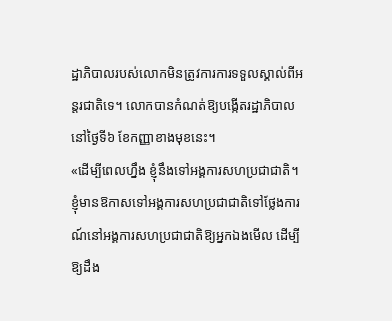ដ្ឋាភិបាលរបស់លោកមិនត្រូវការការទទួលស្គាល់ពីអន្តរជាតិទេ។ លោកបានកំណត់ឱ្យបង្កើតរដ្ឋាភិបាលនៅថ្ងៃទី៦ ខែកញ្ញាខាងមុខនេះ។
«ដើម្បីពេលហ្នឹង ខ្ញុំនឹងទៅអង្គការសហប្រជាជាតិ។ ខ្ញុំមានឱកាសទៅអង្គការសហប្រជាជាតិទៅថ្លែងការណ៍នៅអង្គការសហប្រជាជាតិឱ្យអ្នកឯងមើល ដើម្បីឱ្យដឹង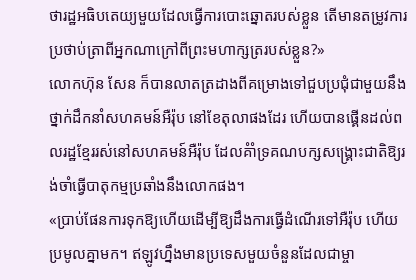ថារដ្ឋអធិបតេយ្យមួយដែលធ្វើការបោះឆ្នោតរបស់ខ្លួន តើមានតម្រូវការប្រថាប់ត្រាពីអ្នកណាក្រៅពីព្រះមហាក្សត្ររបស់ខ្លួន?»
លោកហ៊ុន សែន ក៏បានលាតត្រដាងពីគម្រោងទៅជួបប្រជុំជាមួយនឹងថ្នាក់ដឹកនាំសហគមន៍អឺរ៉ុប នៅខែតុលាផងដែរ ហើយបានផ្គើនដល់ពលរដ្ឋខ្មែររស់នៅសហគមន៍អឺរ៉ុប ដែលគំាំទ្រគណបក្សសង្គ្រោះជាតិឱ្យរង់ចាំធ្វើបាតុកម្មប្រឆាំងនឹងលោកផង។
«ប្រាប់ផែនការទុកឱ្យហើយដើម្បីឱ្យដឹងការធ្វើដំណើរទៅអឺរ៉ុប ហើយប្រមូលគ្នាមក។ ឥឡូវហ្នឹងមានប្រទេសមួយចំនួនដែលជាម្ចា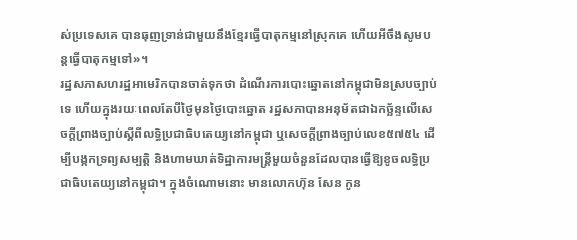ស់ប្រទេសគេ បានធុញទ្រាន់ជាមួយនឹងខ្មែរធ្វើបាតុកម្មនៅស្រុកគេ ហើយអីចឹងសូមបន្តធ្វើបាតុកម្មទៅ»។
រដ្ឋសភាសហរដ្ឋអាមេរិកបានចាត់ទុកថា ដំណើរការបោះឆ្នោតនៅកម្ពុជាមិនស្របច្បាប់ទេ ហើយក្នុងរយៈពេលតែបីថ្ងៃមុនថ្ងៃបោះឆ្នោត រដ្ឋសភាបានអនុម័តជាឯកច្ឆ័ន្ទលើសេចក្តីព្រាងច្បាប់ស្តីពីលទ្ធិប្រជាធិបតេយ្យនៅកម្ពុជា ឬសេចក្តីព្រាងច្បាប់លេខ៥៧៥៤ ដើម្បីបង្កកទ្រព្យសម្បត្តិ និងហាមឃាត់ទិដ្ឋាការមន្ត្រីមួយចំនួនដែលបានធ្វើឱ្យខូចលទ្ធិប្រជាធិបតេយ្យនៅកម្ពុជា។ ក្នុងចំណោមនោះ មានលោកហ៊ុន សែន កូន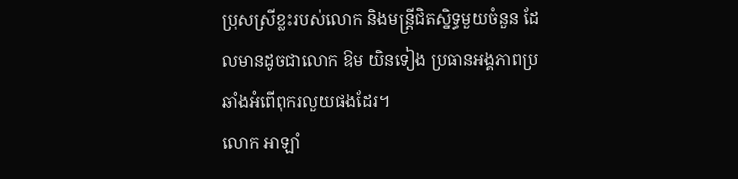ប្រុសស្រីខ្លះរបស់លោក និងមន្ត្រីជិតស្និទ្ធមួយចំនួន ដែលមានដូចជាលោក ឱម យិនទៀង ប្រធានអង្គភាពប្រឆាំងអំពើពុករលួយផងដែរ។
លោក អាឡាំ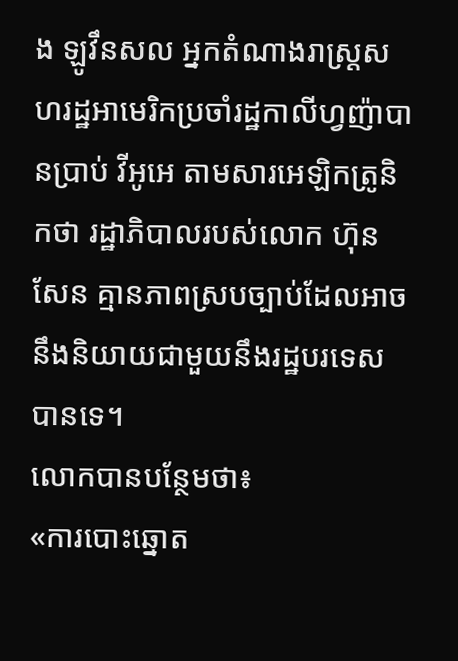ង ឡូវឹនសល អ្នកតំណាងរាស្រ្តសហរដ្ឋអាមេរិកប្រចាំរដ្ឋកាលីហ្វញ៉ាបានប្រាប់ វីអូអេ តាមសារអេឡិកត្រូនិកថា រដ្ឋាភិបាលរបស់លោក ហ៊ុន សែន គ្មានភាពស្របច្បាប់ដែលអាចនឹងនិយាយជាមួយនឹងរដ្ឋបរទេសបានទេ។
លោកបានបន្ថែមថា៖
«ការបោះឆ្នោត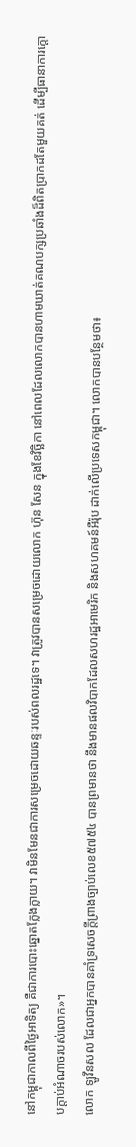នៅកម្ពុជាកាលពីថ្ងៃអាទិត្យ គឺជាការបោះឆ្នោតក្លែងក្លាយ។ វាមិនមែនជាការសម្រេចដោយឆន្ទៈរបស់ពលរដ្ឋទេ។ វាត្រូវបានសម្រេចដោយលោក ហ៊ុន សែន ក្នុងខែវិច្ឆិកា នៅពេលដែលលោកបានហាមឃាត់គណបក្សប្រឆាំងដ៏ពិតប្រាកដតែមួយគត់ ដើម្បីធានាការក្តោបក្តាប់អំណាចរបស់លោក»។
លោក ឡូវឹនសល ដែលជាអ្នកបានគាំទ្រសេចក្តីព្រាងច្បាប់លេខ៥៧៥៤ បានព្រមានថា នឹងមានផលវិបាកដែលសហរដ្ឋអាមេរិក និងសហគមន៍អឺរ៉ុប ដាក់លើប្រទេសកម្ពុជា។ លោកបានបន្ថែមថា៖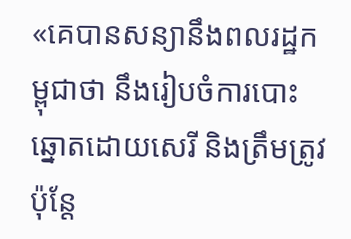«គេបានសន្យានឹងពលរដ្ឋកម្ពុជាថា នឹងរៀបចំការបោះឆ្នោតដោយសេរី និងត្រឹមត្រូវប៉ុន្តែ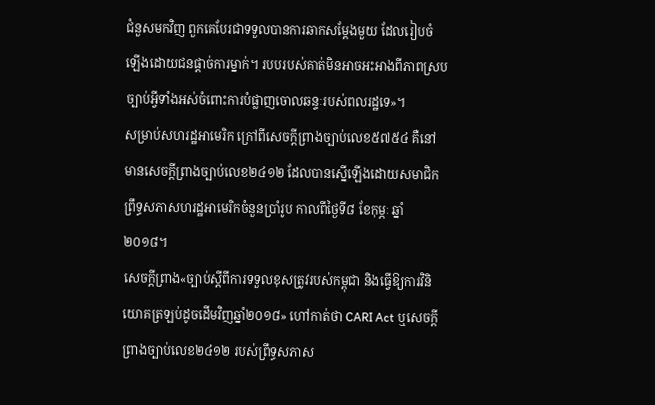ជំនួសមកវិញ ពួកគេបែរជាទទួលបានការឆាកសម្តែងមួយ ដែលរៀបចំឡើងដោយជនផ្តាច់ការម្នាក់។ របបរបស់គាត់មិនអាចអះអាងពីភាពស្របច្បាប់អ្វីទាំងអស់ចំពោះការបំផ្លាញចោលឆន្ទៈរបស់ពលរដ្ឋទេ»។
សម្រាប់សហរដ្ឋអាមេរិក ក្រៅពីសេចក្តីព្រាងច្បាប់លេខ៥៧៥៤ គឺនៅមានសេចក្តីព្រាងច្បាប់លេខ២៤១២ ដែលបានស្នើឡើងដោយសមាជិកព្រឹទ្ធសភាសហរដ្ឋអាមេរិកចំនួនប្រាំរូប កាលពីថ្ងៃទី៨ ខែកុម្ភៈ ឆ្នាំ២០១៨។
សេចក្តីព្រាង«ច្បាប់ស្តីពីការទទួលខុសត្រូវរបស់កម្ពុជា និងធ្វើឱ្យការវិនិយោគត្រឡប់ដូចដើមវិញឆ្នាំ២០១៨» ហៅកាត់ថា CARI Act ឬសេចក្តីព្រាងច្បាប់លេខ២៤១២ របស់ព្រឹទ្ធសភាស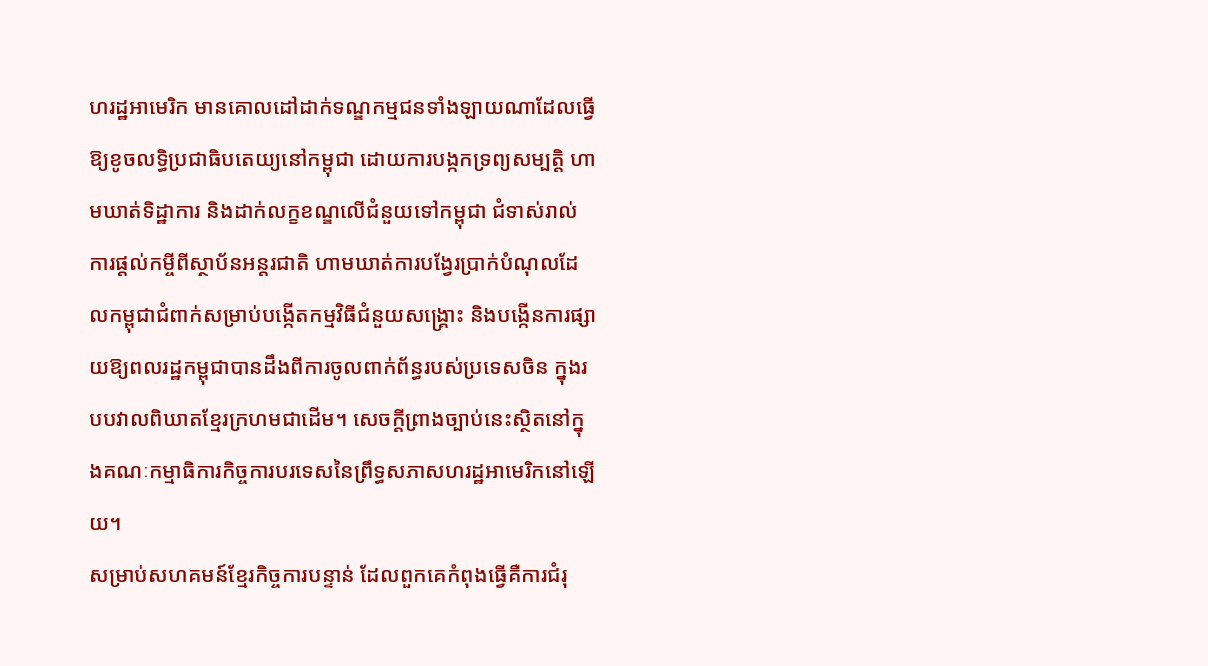ហរដ្ឋអាមេរិក មានគោលដៅដាក់ទណ្ឌកម្មជនទាំងឡាយណាដែលធ្វើឱ្យខូចលទ្ធិប្រជាធិបតេយ្យនៅកម្ពុជា ដោយការបង្កកទ្រព្យសម្បត្តិ ហាមឃាត់ទិដ្ឋាការ និងដាក់លក្ខខណ្ឌលើជំនួយទៅកម្ពុជា ជំទាស់រាល់ការផ្តល់កម្ចីពីស្ថាប័នអន្តរជាតិ ហាមឃាត់ការបង្វែរប្រាក់បំណុលដែលកម្ពុជាជំពាក់សម្រាប់បង្កើតកម្មវិធីជំនួយសង្គ្រោះ និងបង្កើនការផ្សាយឱ្យពលរដ្ឋកម្ពុជាបានដឹងពីការចូលពាក់ព័ន្ធរបស់ប្រទេសចិន ក្នុងរបបវាលពិឃាតខ្មែរក្រហមជាដើម។ សេចក្តីព្រាងច្បាប់នេះស្ថិតនៅក្នុងគណៈកម្មាធិការកិច្ចការបរទេសនៃព្រឹទ្ធសភាសហរដ្ឋអាមេរិកនៅឡើយ។
សម្រាប់សហគមន៍ខ្មែរកិច្ចការបន្ទាន់ ដែលពួកគេកំពុងធ្វើគឺការជំរុ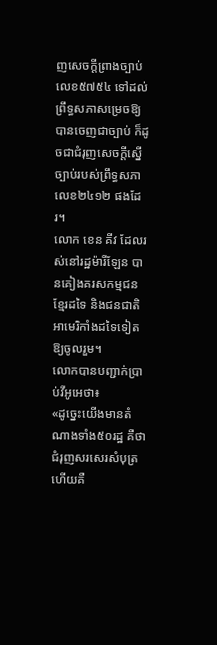ញសេចក្តីព្រាងច្បាប់លេខ៥៧៥៤ ទៅដល់ព្រឹទ្ធសភាសម្រេចឱ្យបានចេញជាច្បាប់ ក៏ដូចជាជំរុញសេចក្តីស្នើច្បាប់របស់ព្រឹទ្ធសភាលេខ២៤១២ ផងដែរ។
លោក ខេន គីវ ដែលរស់នៅរដ្ឋម៉ារីឡែន បានគៀងគរសកម្មជនខ្មែរដទៃ និងជនជាតិអាមេរិកាំងដទៃទៀតឱ្យចូលរួម។
លោកបានបញ្ជាក់ប្រាប់វីអូអេថា៖
«ដូច្នេះយើងមានតំណាងទាំង៥០រដ្ឋ គឺថាជំរុញសរសេរសំបុត្រហើយគឺ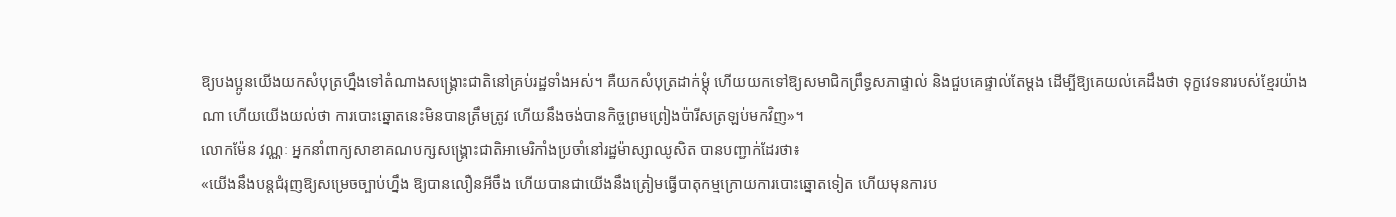ឱ្យបងប្អូនយើងយកសំបុត្រហ្នឹងទៅតំណាងសង្គ្រោះជាតិនៅគ្រប់រដ្ឋទាំងអស់។ គឺយកសំបុត្រដាក់ម្តុំ ហើយយកទៅឱ្យសមាជិកព្រឹទ្ធសភាផ្ទាល់ និងជួបគេផ្ទាល់តែម្តង ដើម្បីឱ្យគេយល់គេដឹងថា ទុក្ខវេទនារបស់ខ្មែរយ៉ាងណា ហើយយើងយល់ថា ការបោះឆ្នោតនេះមិនបានត្រឹមត្រូវ ហើយនឹងចង់បានកិច្ចព្រមព្រៀងប៉ារីសត្រឡប់មកវិញ»។
លោកម៉ែន វណ្ណៈ អ្នកនាំពាក្យសាខាគណបក្សសង្គ្រោះជាតិអាមេរិកាំងប្រចាំនៅរដ្ឋម៉ាស្សាឈូសិត បានបញ្ជាក់ដែរថា៖
«យើងនឹងបន្តជំរុញឱ្យសម្រេចច្បាប់ហ្នឹង ឱ្យបានលឿនអីចឹង ហើយបានជាយើងនឹងត្រៀមធ្វើបាតុកម្មក្រោយការបោះឆ្នោតទៀត ហើយមុនការប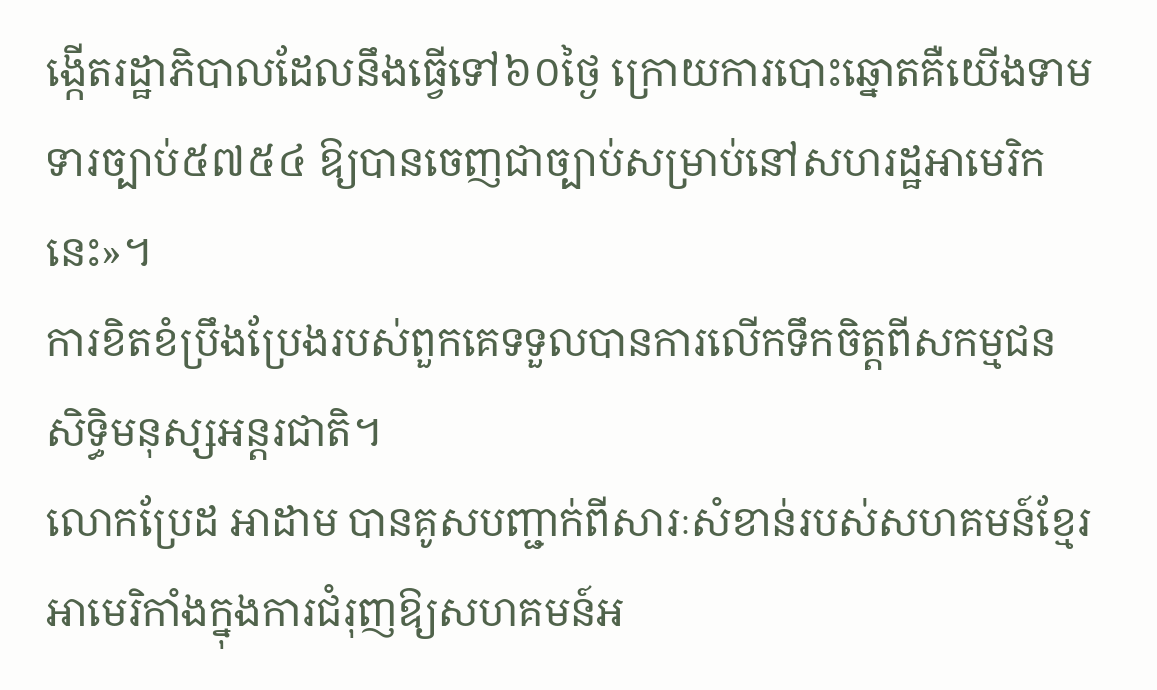ង្កើតរដ្ឋាភិបាលដែលនឹងធ្វើទៅ៦០ថ្ងៃ ក្រោយការបោះឆ្នោតគឺយើងទាមទារច្បាប់៥៧៥៤ ឱ្យបានចេញជាច្បាប់សម្រាប់នៅសហរដ្ឋអាមេរិកនេះ»។
ការខិតខំប្រឹងប្រែងរបស់ពួកគេទទួលបានការលើកទឹកចិត្តពីសកម្មជនសិទ្ធិមនុស្សអន្តរជាតិ។
លោកប្រែដ អាដាម បានគូសបញ្ជាក់ពីសារៈសំខាន់របស់សហគមន៍ខ្មែរអាមេរិកាំងក្នុងការជំរុញឱ្យសហគមន៍អ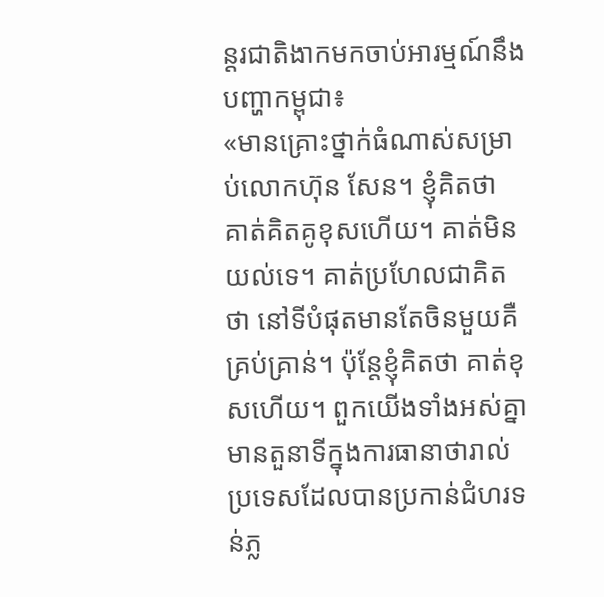ន្តរជាតិងាកមកចាប់អារម្មណ៍នឹងបញ្ហាកម្ពុជា៖
«មានគ្រោះថ្នាក់ធំណាស់សម្រាប់លោកហ៊ុន សែន។ ខ្ញុំគិតថា គាត់គិតគូខុសហើយ។ គាត់មិនយល់ទេ។ គាត់ប្រហែលជាគិតថា នៅទីបំផុតមានតែចិនមួយគឺគ្រប់គ្រាន់។ ប៉ុន្តែខ្ញុំគិតថា គាត់ខុសហើយ។ ពួកយើងទាំងអស់គ្នាមានតួនាទីក្នុងការធានាថារាល់ប្រទេសដែលបានប្រកាន់ជំហរទន់ភ្ល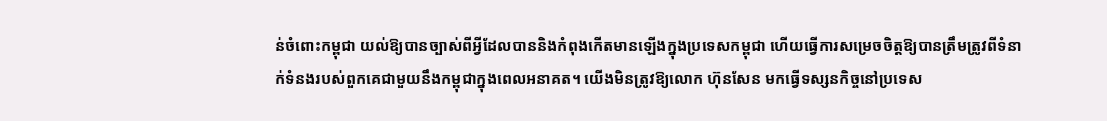ន់ចំពោះកម្ពុជា យល់ឱ្យបានច្បាស់ពីអ្វីដែលបាននិងកំពុងកើតមានឡើងក្នុងប្រទេសកម្ពុជា ហើយធ្វើការសម្រេចចិត្តឱ្យបានត្រឹមត្រូវពីទំនាក់ទំនងរបស់ពួកគេជាមួយនឹងកម្ពុជាក្នុងពេលអនាគត។ យើងមិនត្រូវឱ្យលោក ហ៊ុនសែន មកធ្វើទស្សនកិច្ចនៅប្រទេស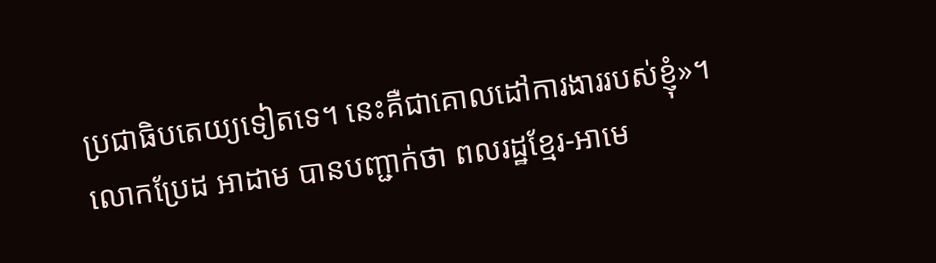ប្រជាធិបតេយ្យទៀតទេ។ នេះគឺជាគោលដៅការងាររបស់ខ្ញុំ»។
លោកប្រែដ អាដាម បានបញ្ជាក់ថា ពលរដ្ឋខ្មែរ-អាមេ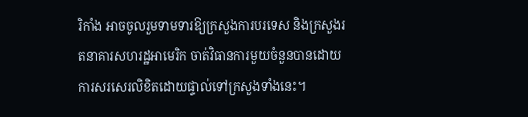រិកាំង អាចចូលរួមទាមទារឱ្យក្រសួងការបរទេស និងក្រសួងរតនាគារសហរដ្ឋអាមេរិក ចាត់វិធានការមួយចំនួនបានដោយការសរសេរលិខិតដោយផ្ទាល់ទៅក្រសួងទាំងនេះ។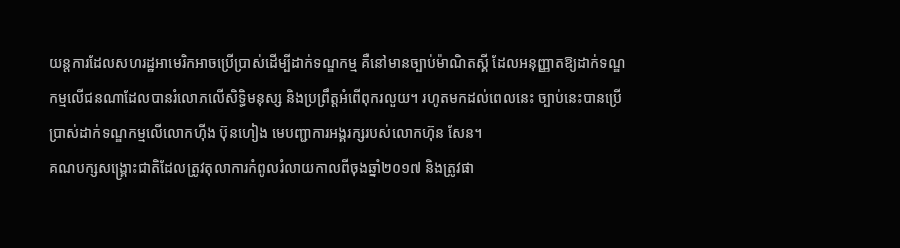យន្តការដែលសហរដ្ឋអាមេរិកអាចប្រើប្រាស់ដើម្បីដាក់ទណ្ឌកម្ម គឺនៅមានច្បាប់ម៉ាណិតស្គី ដែលអនុញ្ញាតឱ្យដាក់ទណ្ឌកម្មលើជនណាដែលបានរំលោភលើសិទ្ធិមនុស្ស និងប្រព្រឹត្តអំពើពុករលួយ។ រហូតមកដល់ពេលនេះ ច្បាប់នេះបានប្រើប្រាស់ដាក់ទណ្ឌកម្មលើលោកហ៊ីង ប៊ុនហៀង មេបញ្ជាការអង្គរក្សរបស់លោកហ៊ុន សែន។
គណបក្សសង្គ្រោះជាតិដែលត្រូវតុលាការកំពូលរំលាយកាលពីចុងឆ្នាំ២០១៧ និងត្រូវផា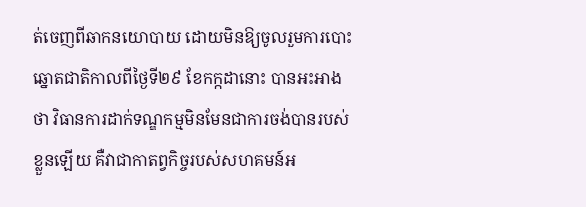ត់ចេញពីឆាកនយោបាយ ដោយមិនឱ្យចូលរួមការបោះឆ្នោតជាតិកាលពីថ្ងៃទី២៩ ខែកក្កដានោះ បានអះអាងថា វិធានការដាក់ទណ្ឌកម្មមិនមែនជាការចង់បានរបស់ខ្លួនឡើយ គឺវាជាកាតព្វកិច្ចរបស់សហគមន៍អ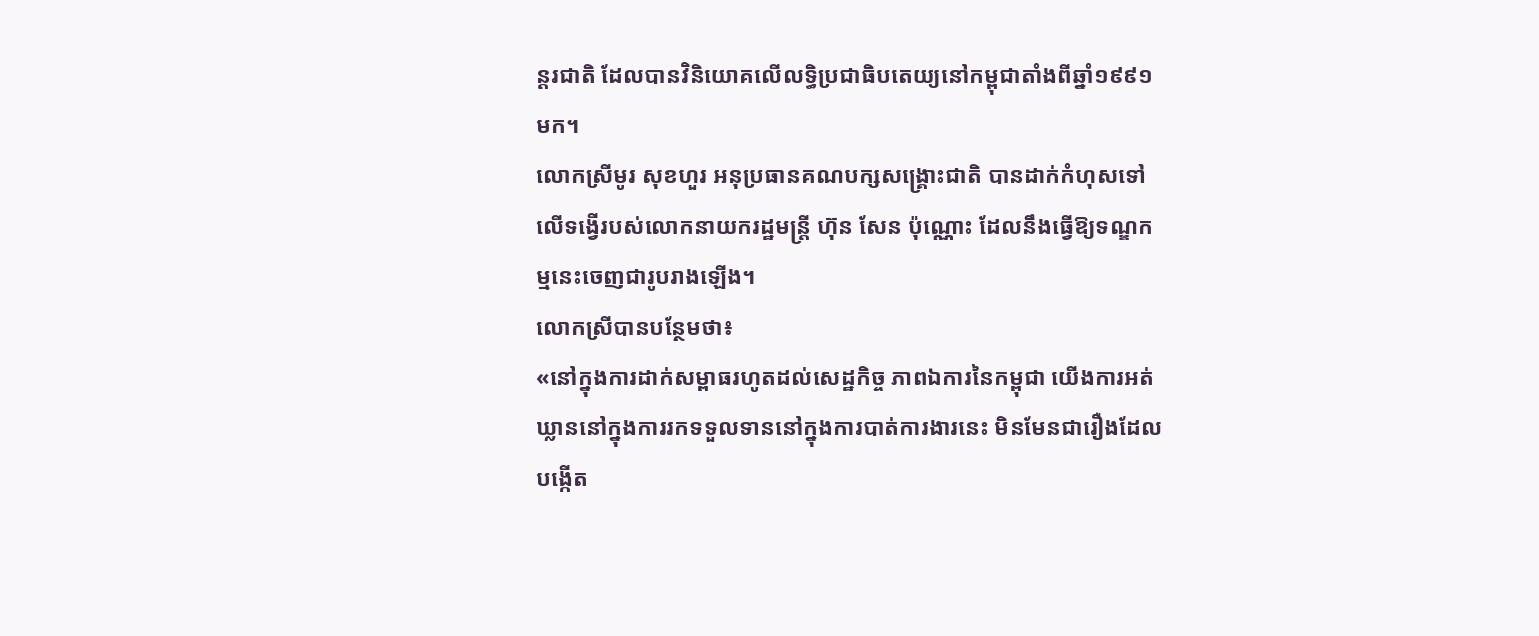ន្តរជាតិ ដែលបានវិនិយោគលើលទ្ធិប្រជាធិបតេយ្យនៅកម្ពុជាតាំងពីឆ្នាំ១៩៩១មក។
លោកស្រីមូរ សុខហួរ អនុប្រធានគណបក្សសង្គ្រោះជាតិ បានដាក់កំហុសទៅលើទង្វើរបស់លោកនាយករដ្ឋមន្ត្រី ហ៊ុន សែន ប៉ុណ្ណោះ ដែលនឹងធ្វើឱ្យទណ្ឌកម្មនេះចេញជារូបរាងឡើង។
លោកស្រីបានបន្ថែមថា៖
«នៅក្នុងការដាក់សម្ពាធរហូតដល់សេដ្ឋកិច្ច ភាពឯការនៃកម្ពុជា យើងការអត់ឃ្លាននៅក្នុងការរកទទួលទាននៅក្នុងការបាត់ការងារនេះ មិនមែនជារឿងដែលបង្កើត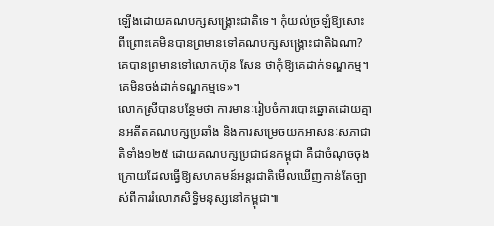ឡើងដោយគណបក្សសង្គ្រោះជាតិទេ។ កុំយល់ច្រឡំឱ្យសោះ ពីព្រោះគេមិនបានព្រមានទៅគណបក្សសង្គ្រោះជាតិឯណា? គេបានព្រមានទៅលោកហ៊ុន សែន ថាកុំឱ្យគេដាក់ទណ្ឌកម្ម។ គេមិនចង់ដាក់ទណ្ឌកម្មទេ»។
លោកស្រីបានបន្ថែមថា ការមានៈរៀបចំការបោះឆ្នោតដោយគ្មានអតីតគណបក្សប្រឆាំង និងការសម្រេចយកអាសនៈសភាជាតិទាំង១២៥ ដោយគណបក្សប្រជាជនកម្ពុជា គឺជាចំណុចចុងក្រោយដែលធ្វើឱ្យសហគមន៍អន្តរជាតិមើលឃើញកាន់តែច្បាស់ពីការរំលោភសិទ្ធិមនុស្សនៅកម្ពុជា៕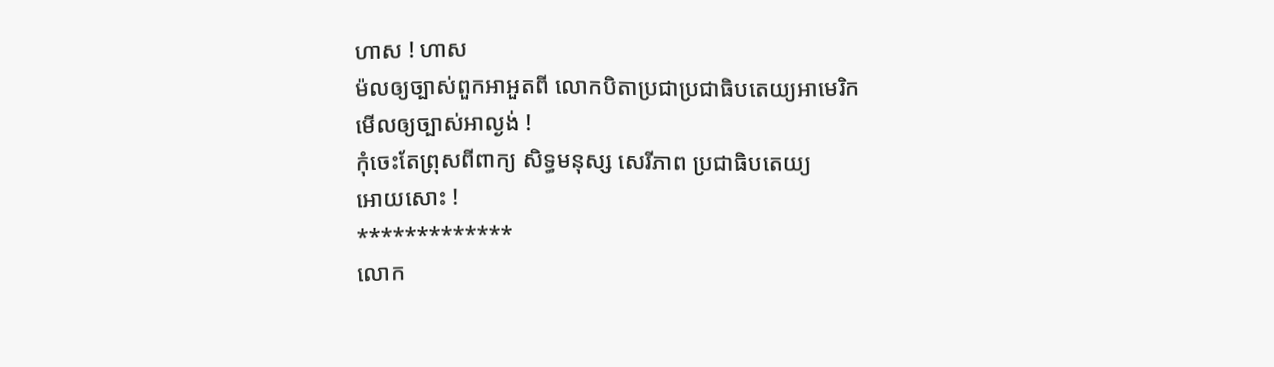ហាស ! ហាស
ម៉លឲ្យច្បាស់ពួកអាអួតពី លោកបិតាប្រជាប្រជាធិបតេយ្យអាមេរិក
មើលឲ្យច្បាស់អាល្ងង់ !
កុំចេះតែព្រុសពីពាក្យ សិទ្ធមនុស្ស សេរីភាព ប្រជាធិបតេយ្យ
អោយសោះ !
*************
លោក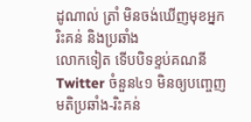ដូណាល់ ត្រាំ មិនចង់ឃើញមុខអ្នករិះគន់ និងប្រឆាំង
លោកទៀត ទើបបិទខ្ទប់គណនី Twitter ចំនួន៤១ មិនឲ្យបញ្ចេញមតិប្រឆាំង-រិះគន់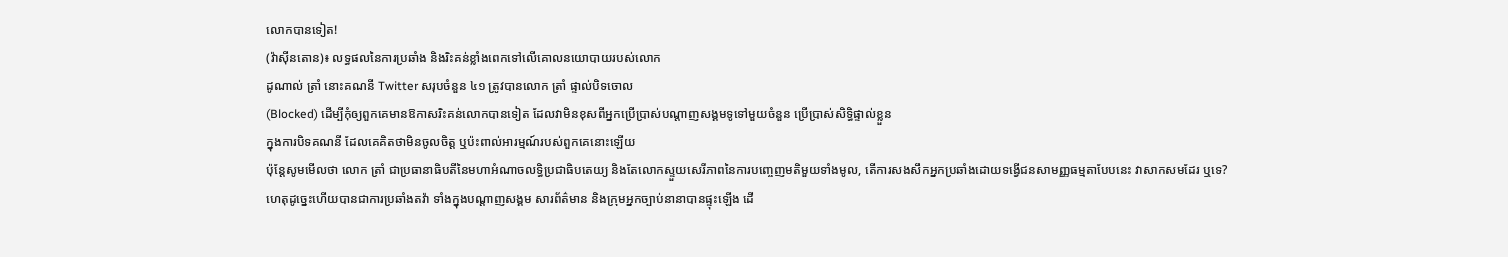លោកបានទៀត!
(វ៉ាស៊ីនតោន)៖ លទ្ធផលនៃការប្រឆាំង និងរិះគន់ខ្លាំងពេកទៅលើគោលនយោបាយរបស់លោក
ដូណាល់ ត្រាំ នោះគណនី Twitter សរុបចំនួន ៤១ ត្រូវបានលោក ត្រាំ ផ្ទាល់បិទចោល
(Blocked) ដើម្បីកុំឲ្យពួកគេមានឱកាសរិះគន់លោកបានទៀត ដែលវាមិនខុសពីអ្នកប្រើប្រាស់បណ្តាញសង្គមទូទៅមួយចំនួន ប្រើប្រាស់សិទ្ធិផ្ទាល់ខ្លួន
ក្នុងការបិទគណនី ដែលគេគិតថាមិនចូលចិត្ត ឬប៉ះពាល់អារម្មណ៍របស់ពួកគេនោះឡើយ
ប៉ុន្តែសូមមើលថា លោក ត្រាំ ជាប្រធានាធិបតីនៃមហាអំណាចលទ្ធិប្រជាធិបតេយ្យ និងតែលោកស្ទួយសេរីភាពនៃការបញ្ចេញមតិមួយទាំងមូល, តើការសងសឹកអ្នកប្រឆាំងដោយទង្វើជនសាមញ្ញធម្មតាបែបនេះ វាសាកសមដែរ ឬទេ?
ហេតុដូច្នេះហើយបានជាការប្រឆាំងតវ៉ា ទាំងក្នុងបណ្តាញសង្គម សារព័ត៌មាន និងក្រុមអ្នកច្បាប់នានាបានផ្ទុះឡើង ដើ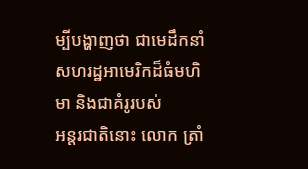ម្បីបង្ហាញថា ជាមេដឹកនាំសហរដ្ឋអាមេរិកដ៏ធំមហិមា និងជាគំរូរបស់
អន្តរជាតិនោះ លោក ត្រាំ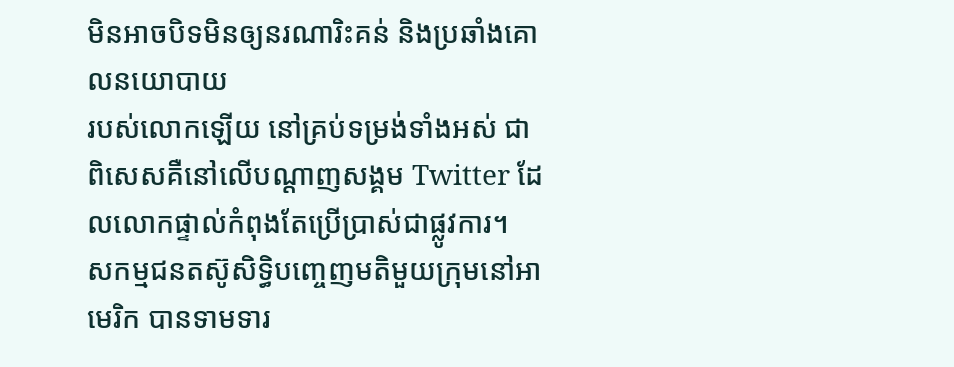មិនអាចបិទមិនឲ្យនរណារិះគន់ និងប្រឆាំងគោលនយោបាយ
របស់លោកឡើយ នៅគ្រប់ទម្រង់ទាំងអស់ ជាពិសេសគឺនៅលើបណ្តាញសង្គម Twitter ដែលលោកផ្ទាល់កំពុងតែប្រើប្រាស់ជាផ្លូវការ។
សកម្មជនតស៊ូសិទ្ធិបញ្ចេញមតិមួយក្រុមនៅអាមេរិក បានទាមទារ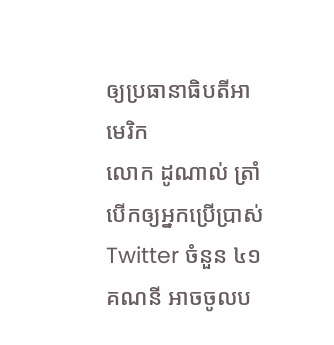ឲ្យប្រធានាធិបតីអាមេរិក
លោក ដូណាល់ ត្រាំ បើកឲ្យអ្នកប្រើប្រាស់ Twitter ចំនួន ៤១គណនី អាចចូលប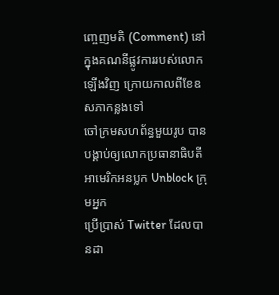ញ្ចេញមតិ (Comment) នៅក្នុងគណនីផ្លូវការរបស់លោកឡើងវិញ ក្រោយកាលពីខែឧសភាកន្លងទៅ
ចៅក្រមសហព័ន្ធមួយរូប បានបង្គាប់ឲ្យលោកប្រធានាធិបតីអាមេរិកអនប្លក Unblock ក្រុមអ្នក
ប្រើប្រាស់ Twitter ដែលបានដា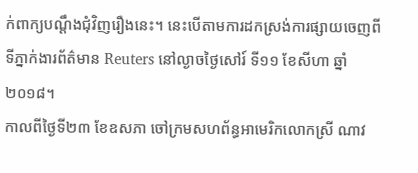ក់ពាក្យបណ្តឹងជុំវិញរឿងនេះ។ នេះបើតាមការដកស្រង់ការផ្សាយចេញពីទីភ្នាក់ងារព័ត៌មាន Reuters នៅល្ងាចថ្ងៃសៅរ៍ ទី១១ ខែសីហា ឆ្នាំ២០១៨។
កាលពីថ្ងៃទី២៣ ខែឧសភា ចៅក្រមសហព័ន្ធអាមេរិកលោកស្រី ណាវ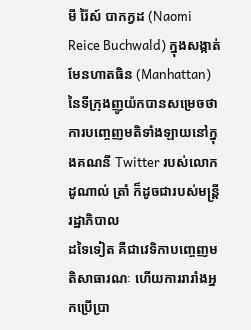មី រ៉ៃស៍ បាកក្វដ (Naomi Reice Buchwald) ក្នុងសង្កាត់ មែនហាតធិន (Manhattan) នៃទីក្រុងញូយ៉កបានសម្រេចថា ការបញ្ចេញមតិទាំងឡាយនៅក្នុងគណនី Twitter របស់លោក ដូណាល់ ត្រាំ ក៏ដូចជារបស់មន្រ្តីរដ្ឋាភិបាល
ដទៃទៀត គឺជាវេទិកាបញ្ចេញមតិសាធារណៈ ហើយការរារាំងអ្នកប្រើប្រា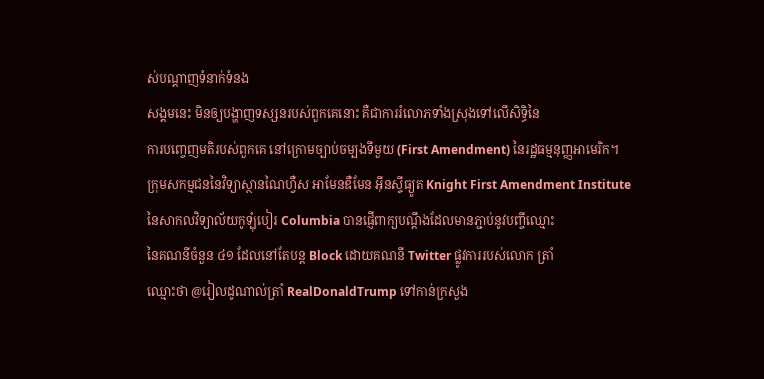ស់បណ្តាញទំនាក់ទំនង
សង្គមនេះ មិនឲ្យបង្ហាញទស្សនរបស់ពួកគេនោះ គឺជាការរំលោភទាំងស្រុងទៅលើសិទ្ធិនៃ
ការបញ្ចេញមតិរបស់ពួកគេ នៅក្រោមច្បាប់ចម្បងទីមួយ (First Amendment) នៃរដ្ឋធម្មនុញ្ញអាមេរិក។
ក្រុមសកម្មជននៃវិទ្យាស្ថានណៃហ្វឺស អាមែនឌឺមែន អ៊ីនស្ទីធ្យូត Knight First Amendment Institute
នៃសាកលវិទ្យាល័យកូឡុំបៀរ Columbia បានផ្ញើពាក្យបណ្តឹងដែលមានភ្ជាប់នូវបញ្ចីឈ្មោះ
នៃគណនីចំនួន ៤១ ដែលនៅតែបន្ត Block ដោយគណនី Twitter ផ្លូវការរបស់លោក ត្រាំ
ឈ្មោះថា @រៀលដូណាល់ត្រាំ RealDonaldTrump ទៅកាន់ក្រសួង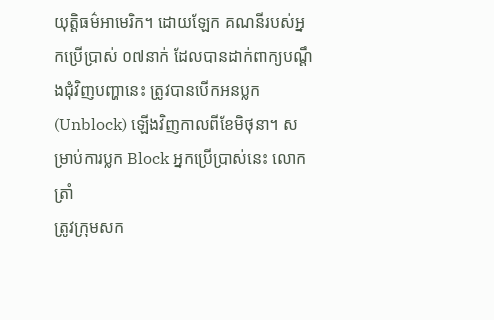យុត្តិធម៌អាមេរិក។ ដោយឡែក គណនីរបស់អ្នកប្រើប្រាស់ ០៧នាក់ ដែលបានដាក់ពាក្យបណ្តឹងជុំវិញបញ្ហានេះ ត្រូវបានបើកអនប្លក (Unblock) ឡើងវិញកាលពីខែមិថុនា។ សម្រាប់ការប្លក Block អ្នកប្រើប្រាស់នេះ លោក ត្រាំ
ត្រូវក្រុមសក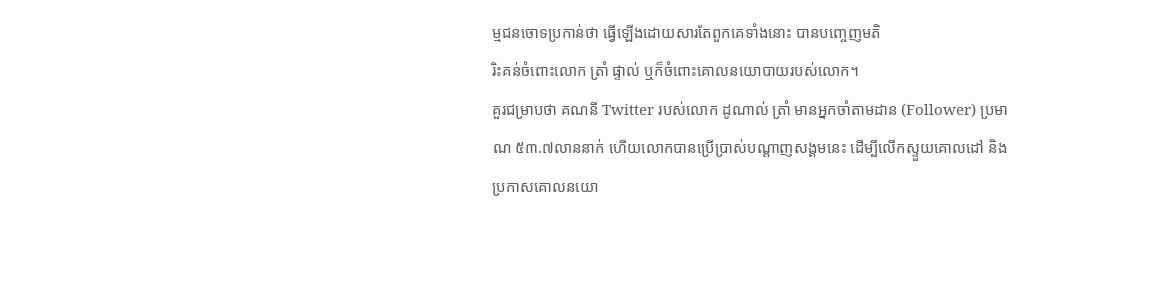ម្មជនចោទប្រកាន់ថា ធ្វើឡើងដោយសារតែពួកគេទាំងនោះ បានបញ្ចេញមតិ
រិះគន់ចំពោះលោក ត្រាំ ផ្ទាល់ ឬក៏ចំពោះគោលនយោបាយរបស់លោក។
គួរជម្រាបថា គណនី Twitter របស់លោក ដូណាល់ ត្រាំ មានអ្នកចាំតាមដាន (Follower) ប្រមាណ ៥៣.៧លាននាក់ ហើយលោកបានប្រើប្រាស់បណ្តាញសង្គមនេះ ដើម្បីលើកស្ទួយគោលដៅ និងប្រកាសគោលនយោ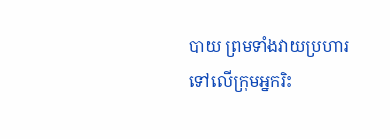បាយ ព្រមទាំងវាយប្រហារទៅលើក្រុមអ្នករិះ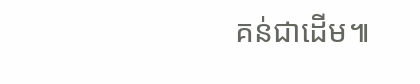គន់ជាដើម៕